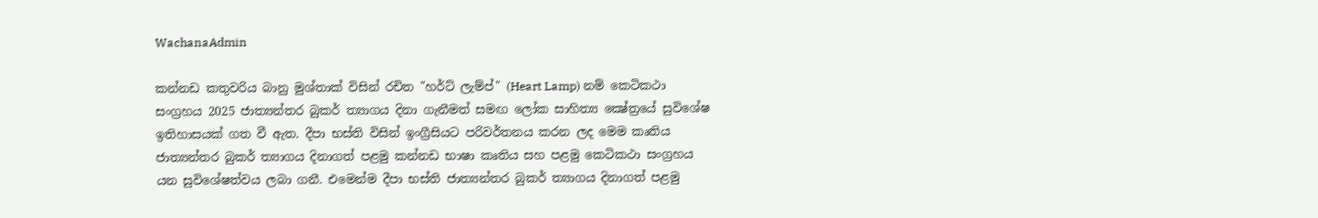WachanaAdmin

කන්නඩ කතුවරිය බානු මුශ්තාක් විසින් රචිත "හර්ට් ලැම්ප්" (Heart Lamp) නම් කෙටිකථා සංග්‍රහය 2025 ජාත්‍යන්තර බුකර් ත්‍යාගය දිනා ගැනීමත් සමඟ ලෝක සාහිත්‍ය ක්‍ෂේත්‍රයේ සුවිශේෂ ඉතිහාසයක් ගත වී ඇත. දීපා භස්ති විසින් ඉංග්‍රීසියට පරිවර්තනය කරන ලද මෙම කෘතිය ජාත්‍යන්තර බුකර් ත්‍යාගය දිනාගත් පළමු කන්නඩ භාෂා කෘතිය සහ පළමු කෙටිකථා සංග්‍රහය යන සුවිශේෂත්වය ලබා ගනී. එමෙන්ම දීපා භස්ති ජාත්‍යන්තර බුකර් ත්‍යාගය දිනාගත් පළමු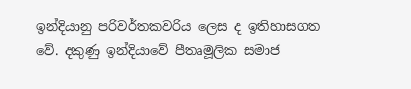ඉන්දියානු පරිවර්තකවරිය ලෙස ද ඉතිහාසගත වේ. දකුණු ඉන්දියාවේ පීතෘමූලික සමාජ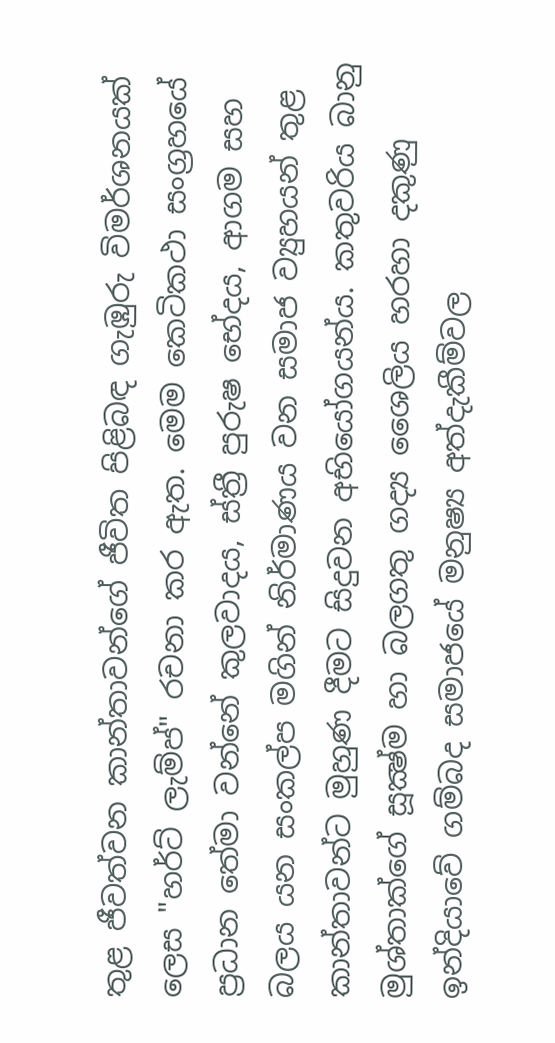තුළ ජීවත්වන කාන්තාවන්ගේ ජීවිත පිළිබඳ ගැඹුරු විමර්ශනයක් ලෙස "හර්ට් ලැම්ප්" රචනා කර ඇත. මෙම කෙටිකථා සංග්‍රහයේ ප්‍රධාන තේමා වන්නේ කුලවාදය, ස්ත්‍රී පුරුෂ භේදය, ආගම සහ බලය යන සංකල්ප මගින් නිර්මාණය වන සමාජ ව්‍යුහයන් තුළ කාන්තාවන්ට මුහුණ දීමට සිදුවන අභියෝගයන්ය. කතුවරිය බානු මුශ්තාක්ගේ සූක්‍ෂ්ම හා බලගතු ගද්‍ය ශෛලිය හරහා දකුණු ඉන්දියාවේ ගම්බද සමාජයේ මනුෂ්‍ය අත්දැකීම්වල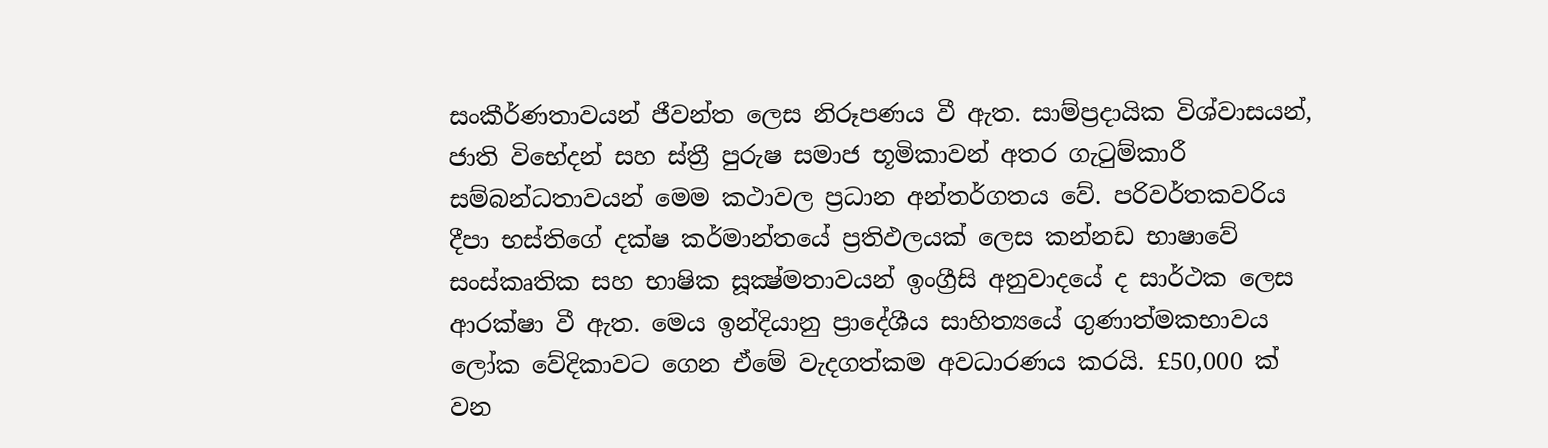සංකීර්ණතාවයන් ජීවන්ත ලෙස නිරූපණය වී ඇත. සාම්ප්‍රදායික විශ්වාසයන්, ජාති විභේදන් සහ ස්ත්‍රී පුරුෂ සමාජ භූමිකාවන් අතර ගැටුම්කාරී සම්බන්ධතාවයන් මෙම කථාවල ප්‍රධාන අන්තර්ගතය වේ. පරිවර්තකවරිය දීපා භස්තිගේ දක්ෂ කර්මාන්තයේ ප්‍රතිඵලයක් ලෙස කන්නඩ භාෂාවේ සංස්කෘතික සහ භාෂික සූක්‍ෂ්මතාවයන් ඉංග්‍රීසි අනුවාදයේ ද සාර්ථක ලෙස ආරක්ෂා වී ඇත. මෙය ඉන්දියානු ප්‍රාදේශීය සාහිත්‍යයේ ගුණාත්මකභාවය ලෝක වේදිකාවට ගෙන ඒමේ වැදගත්කම අවධාරණය කරයි. £50,000 ක් වන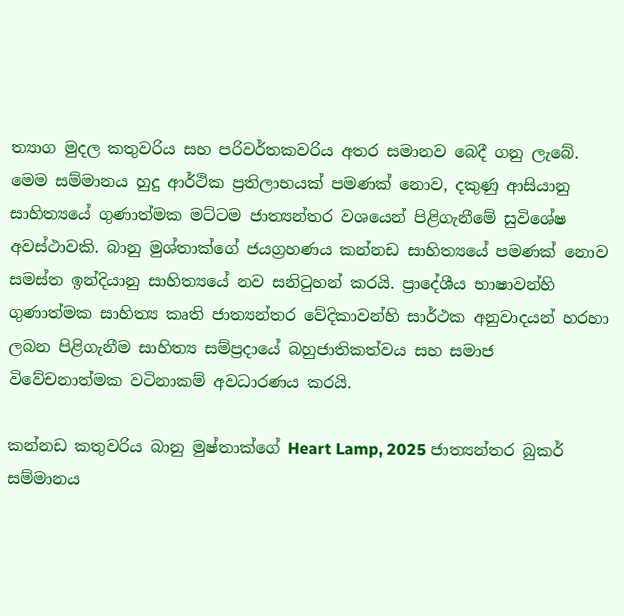ත්‍යාග මුදල කතුවරිය සහ පරිවර්තකවරිය අතර සමානව බෙදී ගනු ලැබේ. මෙම සම්මානය හුදු ආර්ථික ප්‍රතිලාභයක් පමණක් නොව, දකුණු ආසියානු සාහිත්‍යයේ ගුණාත්මක මට්ටම ජාත්‍යන්තර වශයෙන් පිළිගැනීමේ සුවිශේෂ අවස්ථාවකි. බානු මුශ්තාක්ගේ ජයග්‍රහණය කන්නඩ සාහිත්‍යයේ පමණක් නොව සමස්ත ඉන්දියානු සාහිත්‍යයේ නව සනිටුහන් කරයි. ප්‍රාදේශීය භාෂාවන්හි ගුණාත්මක සාහිත්‍ය කෘති ජාත්‍යන්තර වේදිකාවන්හි සාර්ථක අනුවාදයන් හරහා ලබන පිළිගැනීම සාහිත්‍ය සම්ප්‍රදායේ බහුජාතිකත්වය සහ සමාජ විවේචනාත්මක වටිනාකම් අවධාරණය කරයි.

කන්නඩ කතුවරිය බානු මුෂ්තාක්ගේ Heart Lamp, 2025 ජාත්‍යන්තර බුකර් සම්මානය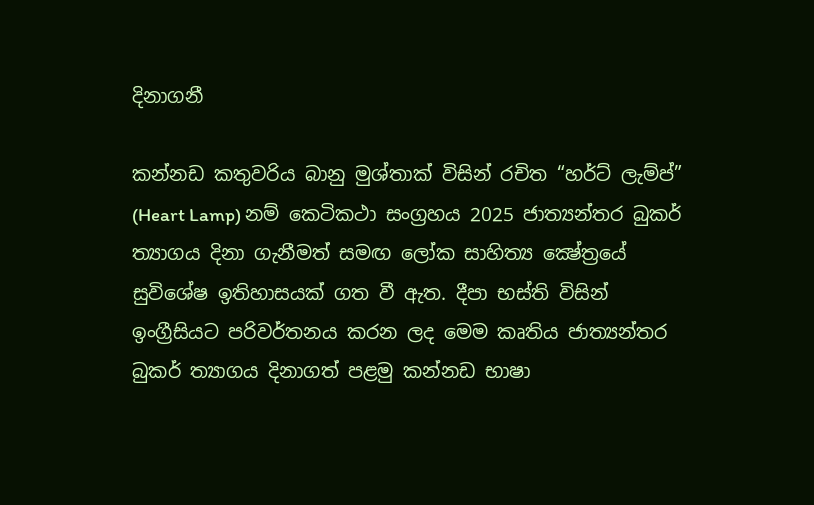දිනාගනී

කන්නඩ කතුවරිය බානු මුශ්තාක් විසින් රචිත “හර්ට් ලැම්ප්” (Heart Lamp) නම් කෙටිකථා සංග්‍රහය 2025 ජාත්‍යන්තර බුකර් ත්‍යාගය දිනා ගැනීමත් සමඟ ලෝක සාහිත්‍ය ක්‍ෂේත්‍රයේ සුවිශේෂ ඉතිහාසයක් ගත වී ඇත. දීපා භස්ති විසින් ඉංග්‍රීසියට පරිවර්තනය කරන ලද මෙම කෘතිය ජාත්‍යන්තර බුකර් ත්‍යාගය දිනාගත් පළමු කන්නඩ භාෂා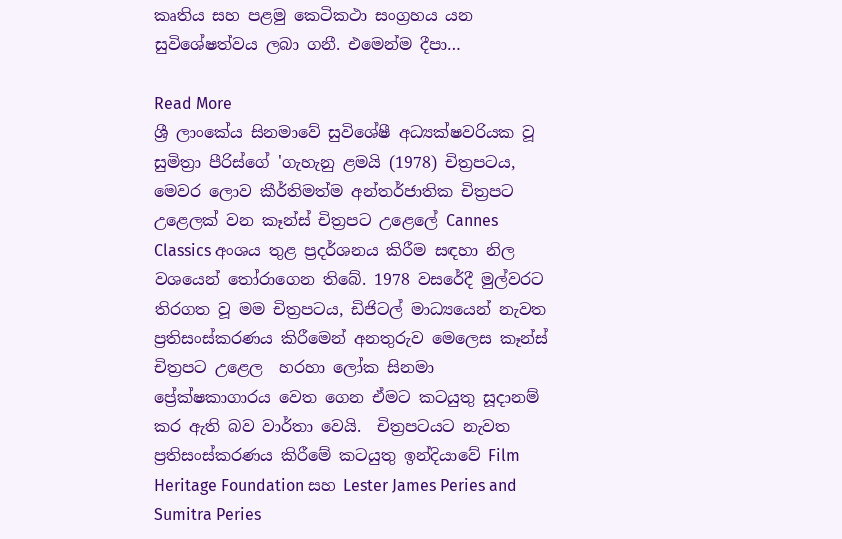කෘතිය සහ පළමු කෙටිකථා සංග්‍රහය යන සුවිශේෂත්වය ලබා ගනී. එමෙන්ම දීපා…

Read More
ශ්‍රී ලාංකේය සිනමාවේ සුවිශේෂී අධ්‍යක්ෂවරියක වූ සුමිත්‍රා පීරිස්ගේ 'ගැහැනු ළමයි (1978) චිත්‍රපටය, මෙවර ලොව කීර්තිමත්ම අන්තර්ජාතික චිත්‍රපට උළෙලක් වන කෑන්ස් චිත්‍රපට උළෙලේ Cannes Classics අංශය තුළ ප්‍රදර්ශනය කිරීම සඳහා නිල වශයෙන් තෝරාගෙන තිබේ. 1978 වසරේදී මුල්වරට තිරගත වූ මම චිත්‍රපටය, ඩිජිටල් මාධ්‍යයෙන් නැවත ප්‍රතිසංස්කරණය කිරීමෙන් අනතුරුව මෙලෙස කෑන්ස් චිත්‍රපට උළෙල  හරහා ලෝක සිනමා ප්‍රේක්ෂකාගාරය වෙත ගෙන ඒමට කටයුතු සූදානම් කර ඇති බව වාර්තා වෙයි.  චිත්‍රපටයට නැවත ප්‍රතිසංස්කරණය කිරීමේ කටයුතු ඉන්දියාවේ Film Heritage Foundation සහ Lester James Peries and Sumitra Peries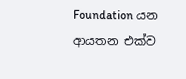Foundation යන ආයතන එක්ව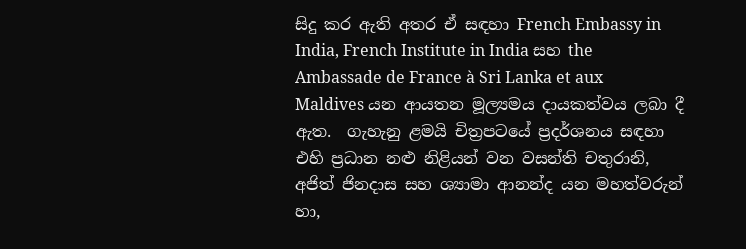සිදු කර ඇති අතර ඒ සඳහා French Embassy in India, French Institute in India සහ the Ambassade de France à Sri Lanka et aux Maldives යන ආයතන මූල්‍යමය දායකත්වය ලබා දී ඇත.  ගැහැනු ළමයි චිත්‍රපටයේ ප්‍රදර්ශනය සඳහා එහි ප්‍රධාන නළු නිළියන් වන වසන්ති චතුරානි, අජිත් ජිනදාස සහ ශ්‍යාමා ආනන්ද යන මහත්වරුන් හා,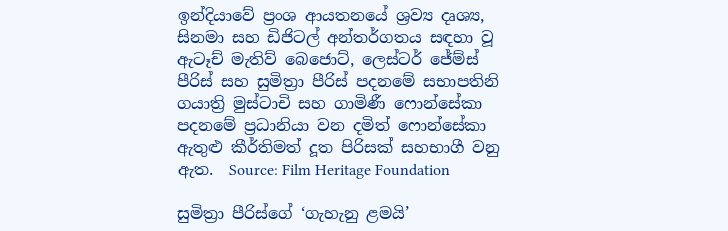ඉන්දියාවේ ප්‍රංශ ආයතනයේ ශ්‍රව්‍ය දෘශ්‍ය, සිනමා සහ ඩිජිටල් අන්තර්ගතය සඳහා වූ ඇටෑච් මැතිව් බෙජොට්, ලෙස්ටර් ජේම්ස් පීරිස් සහ සුමිත්‍රා පීරිස් පදනමේ සභාපතිනි ගයාත්‍රි මුස්ටාචි සහ ගාමිණී ෆොන්සේකා පදනමේ ප්‍රධානියා වන දමිත් ෆොන්සේකා ඇතුළු කීර්තිමත් දූත පිරිසක් සහභාගී වනු ඇත.  Source: Film Heritage Foundation

සුමිත්‍රා පීරිස්ගේ ‘ගැහැනු ළමයි’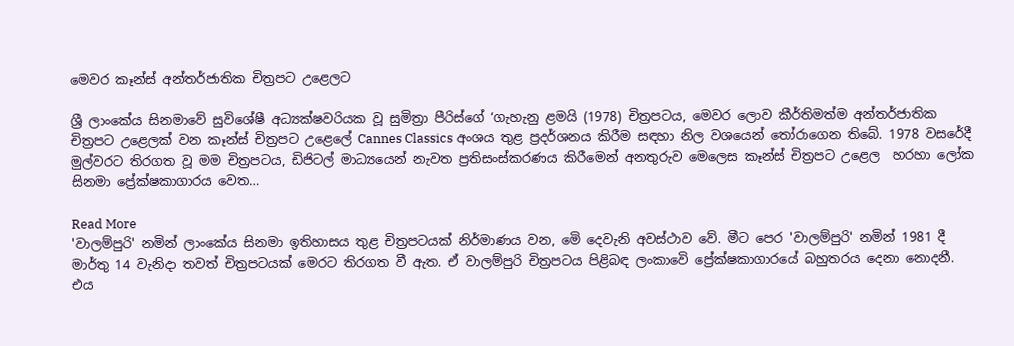මෙවර කෑන්ස් අන්තර්ජාතික චිත්‍රපට උළෙලට

ශ්‍රී ලාංකේය සිනමාවේ සුවිශේෂී අධ්‍යක්ෂවරියක වූ සුමිත්‍රා පීරිස්ගේ ‘ගැහැනු ළමයි (1978) චිත්‍රපටය, මෙවර ලොව කීර්තිමත්ම අන්තර්ජාතික චිත්‍රපට උළෙලක් වන කෑන්ස් චිත්‍රපට උළෙලේ Cannes Classics අංශය තුළ ප්‍රදර්ශනය කිරීම සඳහා නිල වශයෙන් තෝරාගෙන තිබේ. 1978 වසරේදී මුල්වරට තිරගත වූ මම චිත්‍රපටය, ඩිජිටල් මාධ්‍යයෙන් නැවත ප්‍රතිසංස්කරණය කිරීමෙන් අනතුරුව මෙලෙස කෑන්ස් චිත්‍රපට උළෙල  හරහා ලෝක සිනමා ප්‍රේක්ෂකාගාරය වෙත…

Read More
'වාලම්පුරි' නමින් ලාංකේය සිනමා ඉතිහාසය තුළ චිත්‍රපටයක් නිර්මාණය වන, මෙි දෙවැනි අවස්ථාව වේ. මීට පෙර 'වාලම්පුරි' නමින් 1981 දී මාර්තු 14 වැනිදා තවත් චිත්‍රපටයක් මෙරට තිරගත වී ඇත. ඒ වාලම්පුරි චිත්‍රපටය පිළිබඳ ලංකාවෙි ප්‍රේක්ෂකාගාරයේ බහුතරය දෙනා නොදනී. එය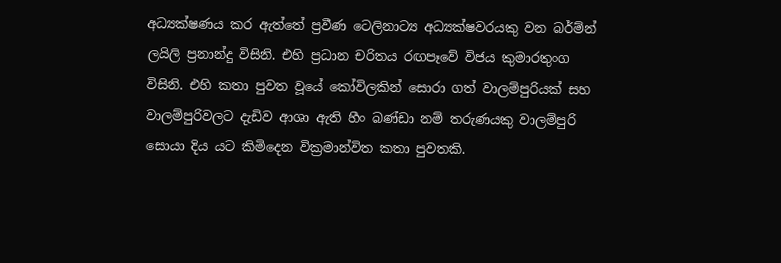අධ්‍යක්ෂණය කර ඇත්තේ ප්‍රවීණ ටෙලිනාට්‍ය අධ්‍යක්ෂවරයකු වන බර්ම්න් ලයිලි ප්‍රනාන්දු විසිනි. එහි ප්‍රධාන චරිතය රඟපෑවේ විජය කුමාරතුංග විසිනි. එහි කතා පුවත වූයේ කෝවිලකින් සොරා ගත් වාලම්පුරියක් සහ වාලම්පුරිවලට දැඩිව ආශා ඇති හීං බණ්ඩා නම් තරුණයකු වාලම්පුරි සොයා දිය යට කිමිදෙන වික්‍රමාන්විත කතා පුවතකි.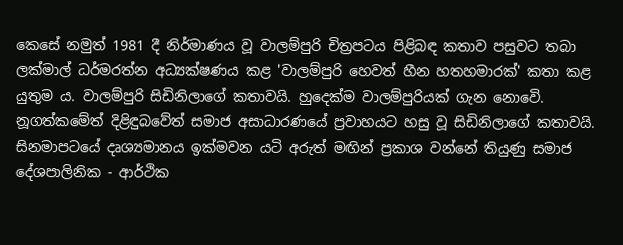කෙසේ නමුත් 1981 දී නිර්මාණය වූ වාලම්පුරි චිත්‍රපටය පිළිබඳ කතාව පසුවට තබා ලක්මාල් ධර්මරත්න අධ්‍යක්ෂණය කළ 'වාලම්පුරි හෙවත් හීන හතහමාරක්' කතා කළ යුතුම ය. වාලම්පුරි සිඩිනිලාගේ කතාවයි. හුදෙක්ම වාලම්පුරියක් ගැන නොවෙි. නූගත්කමේත් දිළිඳුබවේත් සමාජ අසාධාරණයේ ප්‍රවාහයට හසු වූ සිඩිනිලාගේ කතාවයි. සිනමාපටයේ දෘශ්‍යමානය ඉක්මවන යටි අරුත් මඟින් ප්‍රකාශ වන්නේ තියුණු සමාජ දේශපාලිනික - ආර්ථික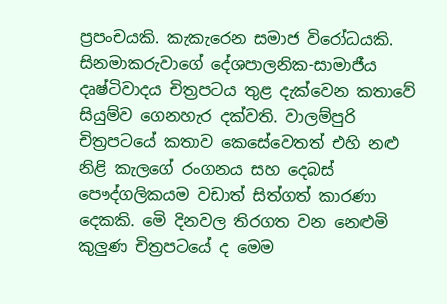ප්‍රපංචයකි. කැකැරෙන සමාජ විරෝධයකි. සිනමාකරුවාගේ දේශපාලනික-සාමාජීය දෘෂ්ටිවාදය චිත්‍රපටය තුළ දැක්වෙන කතාවේ සියුම්ව ගෙනහැර දක්වති. වාලම්පුරි චිත්‍රපටයේ කතාව කෙසේවෙතත් එහි නළු නිළි කැලගේ රංගනය සහ දෙබස් පෞද්ගලිකයම වඩාත් සිත්ගත් කාරණා දෙකකි. මෙි දිනවල තිරගත වන නෙළුමි කුලුණ චිත්‍රපටයේ ද මෙම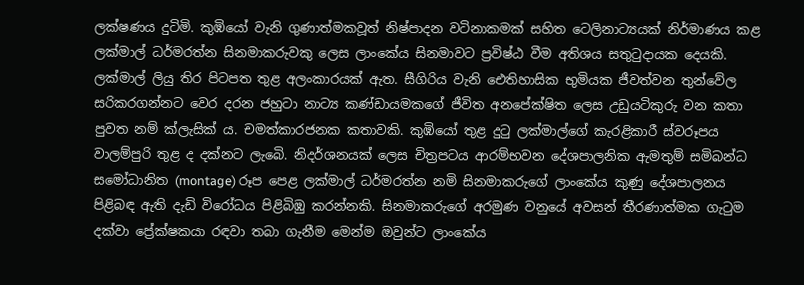ලක්ෂණය දුටිමි. කුඹියෝ වැනි ගුණාත්මකවූත් නිෂ්පාදන වටිනාකමක් සහිත ටෙලිනාට්‍යයක් නිර්මාණය කළ ලක්මාල් ධර්මරත්න සිනමාකරුවකු ලෙස ලාංකේය සිනමාවට ප්‍රවිෂ්ඨ වීම අතිශය සතුටුදායක දෙයකි. ලක්මාල් ලියු තිර පිටපත තුළ අලංකාරයක් ඇත. සීගිරිය වැනි ඓතිහාසික භුමියක ජීවත්වන තුන්වේල සරිකරගන්නට වෙර දරන ජහුටා නාට්‍ය කණ්ඩායමකගේ ජීවිත අනපේක්ෂිත ලෙස උඩුයටිකුරු වන කතා පුවත නම් ක්ලැසික් ය. චමත්කාරජනක කතාවකි. කුඹියෝ තුළ දුටු ලක්මාල්ගේ කැරළිකාරී ස්වරූපය වාලම්පුරි තුළ ද දක්නට ලැබෙි. නිදර්ශනයක් ලෙස චිත්‍රපටය ආරම්භවන දේශපාලනික ඇමතුම් සමිබන්ධ සමෝධානිත (montage) රූප පෙළ ලක්මාල් ධර්මරත්න නමි සිනමාකරුගේ ලාංකේය කුණු දේශපාලනය පිළිබඳ ඇති දැඩි විරෝධය පිළිබිඹු කරන්නකි. සිනමාකරුගේ අරමුණ වනුයේ අවසන් තීරණාත්මක ගැටුම දක්වා ප්‍රේක්ෂකයා රඳවා තබා ගැනීම මෙන්ම ඔවුන්ට ලාංකේය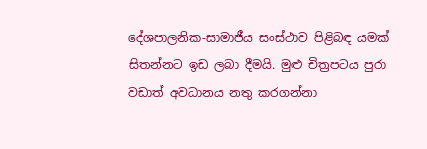දේශපාලනික-සාමාජීය සංස්ථාව පිළිබඳ යමක් සිතන්නට ඉඩ ලබා දීමයි. මුළු චිත්‍රපටය පුරා වඩාත් අවධානය නතු කරගන්නා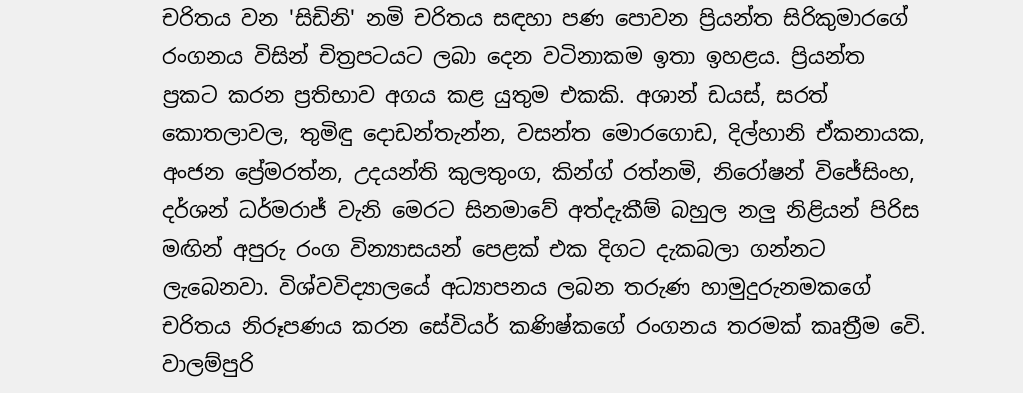චරිතය වන 'සිඩිනි' නමි චරිතය සඳහා පණ පොවන ප්‍රියන්ත සිරිකුමාරගේ රංගනය විසින් චිත්‍රපටයට ලබා දෙන වටිනාකම ඉතා ඉහළය. ප්‍රියන්ත ප්‍රකට කරන ප්‍රතිභාව අගය කළ යුතුම එකකි. අශාන් ඩයස්, සරත් කොතලාවල, තුමිඳු දොඩන්තැන්න, වසන්ත මොරගොඩ, දිල්හානි ඒකනායක, අංජන ප්‍රේමරත්න, උදයන්ති කුලතුංග, කින්ග් රත්නමි, නිරෝෂන් විජේසිංහ, දර්ශන් ධර්මරාජ් වැනි මෙරට සිනමාවේ අත්දැකීම් බහුල නලු නිළියන් පිරිස මඟින් අපුරු රංග වින්‍යාසයන් පෙළක් එක දිගට දැකබලා ගන්නට ලැබෙනවා. විශ්වවිද්‍යාලයේ අධ්‍යාපනය ලබන තරුණ හාමුදුරුනමකගේ චරිතය නිරූපණය කරන සේවියර් කණිෂ්කගේ රංගනය තරමක් කෘත්‍රීම වෙි. වාලම්පුරි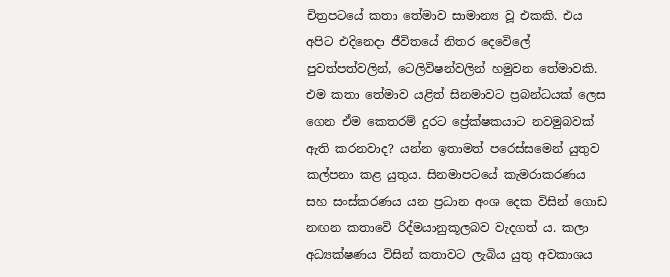චිත්‍රපටයේ කතා තේමාව සාමාන්‍ය වූ එකකි. එය අපිට එදිනෙදා ජීවිතයේ නිතර දෙවෙිලේ පුවත්පත්වලින්, ටෙලිවිෂන්වලින් හමුවන තේමාවකි. එම කතා තේමාව යළිත් සිනමාවට ප්‍රබන්ධයක් ලෙස ගෙන ඒම කෙතරම් දුරට ප්‍රේක්ෂකයාට නවමුබවක් ඇති කරනවාද? යන්න ඉතාමත් පරෙස්සමෙන් යුතුව කල්පනා කළ යුතුය. සිනමාපටයේ කැමරාකරණය සහ සංස්කරණය යන ප්‍රධාන අංශ දෙක විසින් ගොඩ නඟන කතාවෙි රිද්මයානුකූලබව වැදගත් ය. කලා අධ්‍යක්ෂණය විසින් කතාවට ලැබිය යුතු අවකාශය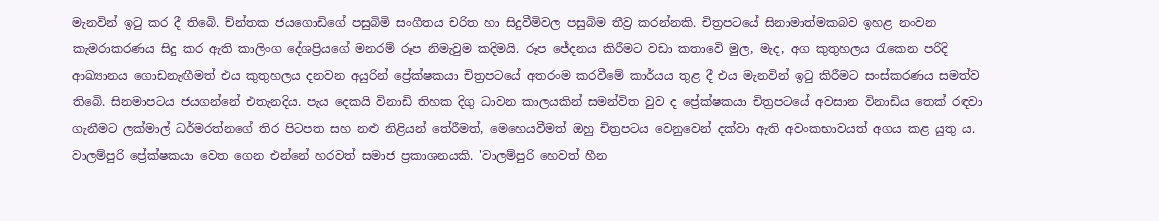මැනවින් ඉටු කර දී තිබෙි. ච්න්තක ජයගොඩිගේ පසුබිමි සංගීතය චරිත හා සිදුවීමිවල පසුබිම තීව්‍ර කරන්නකි. චිත්‍රපටයේ සිනාමාත්මකබව ඉහළ නංවන කැමරාකරණය සිදු කර ඇති කාලිංග දේශප්‍රියගේ මනරම් රූප නිමැවුම කදිමයි. රූප ජේදනය කිරීමට වඩා කතාවෙි මුල, මැද, අග කුතුහලය රැකෙන පරිදි ආඛ්‍යානය ගොඩනැඟීමත් එය කුතුහලය දනවන අයුරින් ප්‍රේක්ෂකයා චිත්‍රපටයේ අතරංම කරවීමේ කාර්යය තුළ දී එය මැනවින් ඉටු කිරීමට සංස්කරණය සමත්ව තිබෙි. සිනමාපටය ජයගන්නේ එතැනදිය. පැය දෙකයි විනාඩි තිහක දිගු ධාවන කාලයකින් සමන්විත වුව ද ප්‍රේක්ෂකයා චිත්‍රපටයේ අවසාන විනාඩිය තෙක් රඳවා ගැනීමට ලක්මාල් ධර්මරත්නගේ තිර පිටපත සහ නළු නිළියන් තේරීමත්, මෙහෙයවීමත් ඔහු චිත්‍රපටය වෙනුවෙන් දක්වා ඇති අවංකභාවයත් අගය කළ යුතු ය. වාලම්පුරි ප්‍රේක්ෂකයා වෙත ගෙන එන්නේ හරවත් සමාජ ප්‍රකාශනයකි. 'වාලම්පුරි හෙවත් හීන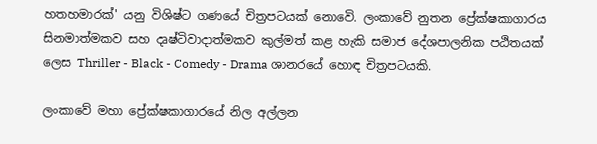හතහමාරක්' යනු විශිෂ්ට ගණයේ චිත්‍රපටයක් නොවෙි. ලංකාවේ නුතන ප්‍රේක්ෂකාගාරය සිනමාත්මකව සහ දෘෂ්ටිවාදාත්මකව කුල්මත් කළ හැකි සමාජ දේශපාලනික පඨිතයක් ලෙස Thriller - Black - Comedy - Drama ශානරයේ හොඳ චිත්‍රපටයකි.

ලංකාවේ මහා ප්‍රේක්ෂකාගාරයේ නිල අල්ලන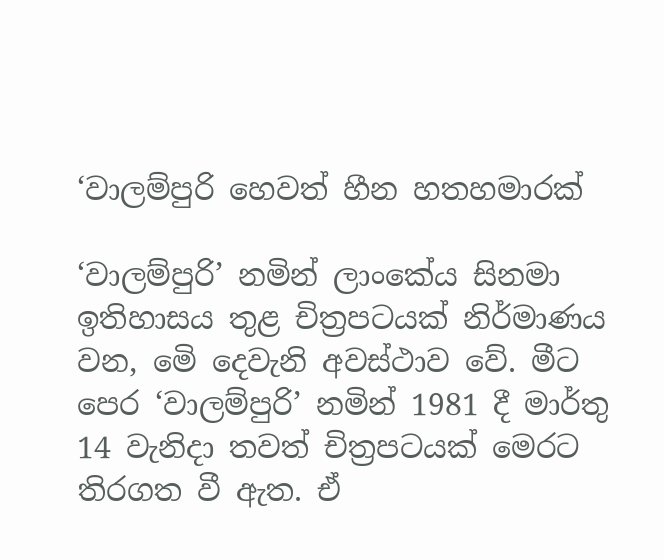‘වාලම්පුරි හෙවත් හීන හතහමාරක්

‘වාලම්පුරි’ නමින් ලාංකේය සිනමා ඉතිහාසය තුළ චිත්‍රපටයක් නිර්මාණය වන, මෙි දෙවැනි අවස්ථාව වේ. මීට පෙර ‘වාලම්පුරි’ නමින් 1981 දී මාර්තු 14 වැනිදා තවත් චිත්‍රපටයක් මෙරට තිරගත වී ඇත. ඒ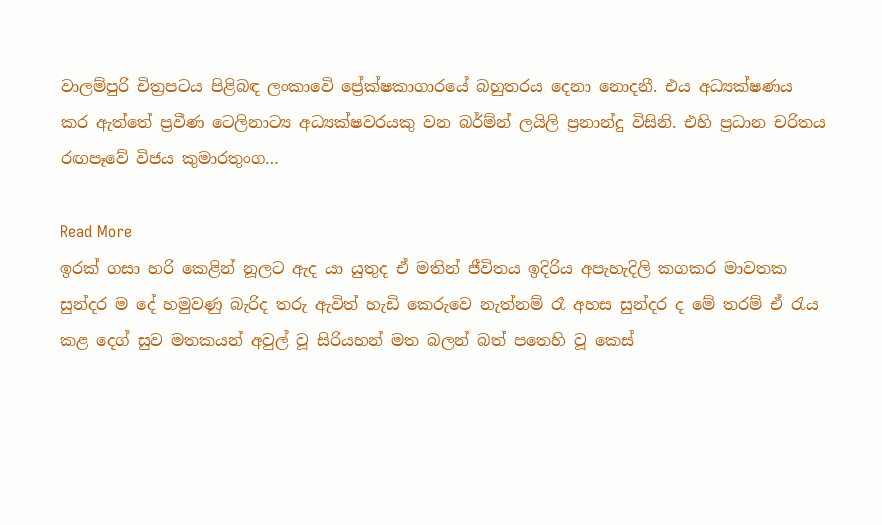වාලම්පුරි චිත්‍රපටය පිළිබඳ ලංකාවෙි ප්‍රේක්ෂකාගාරයේ බහුතරය දෙනා නොදනී. එය අධ්‍යක්ෂණය කර ඇත්තේ ප්‍රවීණ ටෙලිනාට්‍ය අධ්‍යක්ෂවරයකු වන බර්ම්න් ලයිලි ප්‍රනාන්දු විසිනි. එහි ප්‍රධාන චරිතය රඟපෑවේ විජය කුමාරතුංග…

Read More
ඉරක් ගසා හරි කෙළින් නූලට ඇද යා යුතුද ඒ මතින් ජීවිතය ඉදිරිය අපැහැදිලි කගකර මාවතක සුන්දර ම දේ හමුවණු බැරිද තරු ඇවිත් හැඩි කෙරුවෙ නැත්නම් රෑ අහස සුන්දර ද මේ තරම් ඒ රැය කළ දෙග් සුව මතකයන් අවුල් වූ සිරියහන් මත බලන් බත් පතෙහි වූ කෙස්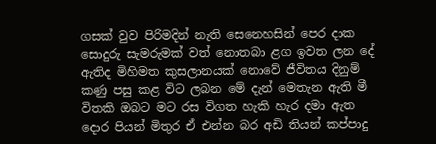ගසක් වුව පිරිමදින් නැති සෙනෙහසින් පෙර දාක සොදුරු සැමරුමක් වත් නොතබා ළග ඉවත ලන දේ ඇතිද මිහිමත කුසලානයක් නොවේ ජීවිතය දිනුම් කණු පසු කළ විට ලබන මේ දැන් මෙතැන ඇති මී විතකි ඔබට මට රස විගත හැකි හැර දමා ඇත දොර පියන් මිතුර ඒ එන්න බර අඩි තියන් කප්පාදු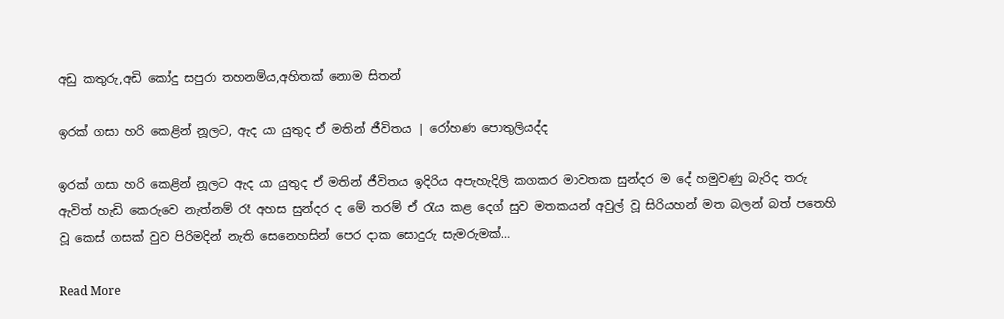අඩු කතුරු,අඩි කෝදු සපුරා තහනම්ය,අහිතක් නොම සිතන්

ඉරක් ගසා හරි කෙළින් නූලට, ඇද යා යුතුද ඒ මතින් ජීවිතය | රෝහණ පොතුලියද්ද

ඉරක් ගසා හරි කෙළින් නූලට ඇද යා යුතුද ඒ මතින් ජීවිතය ඉදිරිය අපැහැදිලි කගකර මාවතක සුන්දර ම දේ හමුවණු බැරිද තරු ඇවිත් හැඩි කෙරුවෙ නැත්නම් රෑ අහස සුන්දර ද මේ තරම් ඒ රැය කළ දෙග් සුව මතකයන් අවුල් වූ සිරියහන් මත බලන් බත් පතෙහි වූ කෙස් ගසක් වුව පිරිමදින් නැති සෙනෙහසින් පෙර දාක සොදුරු සැමරුමක්…

Read More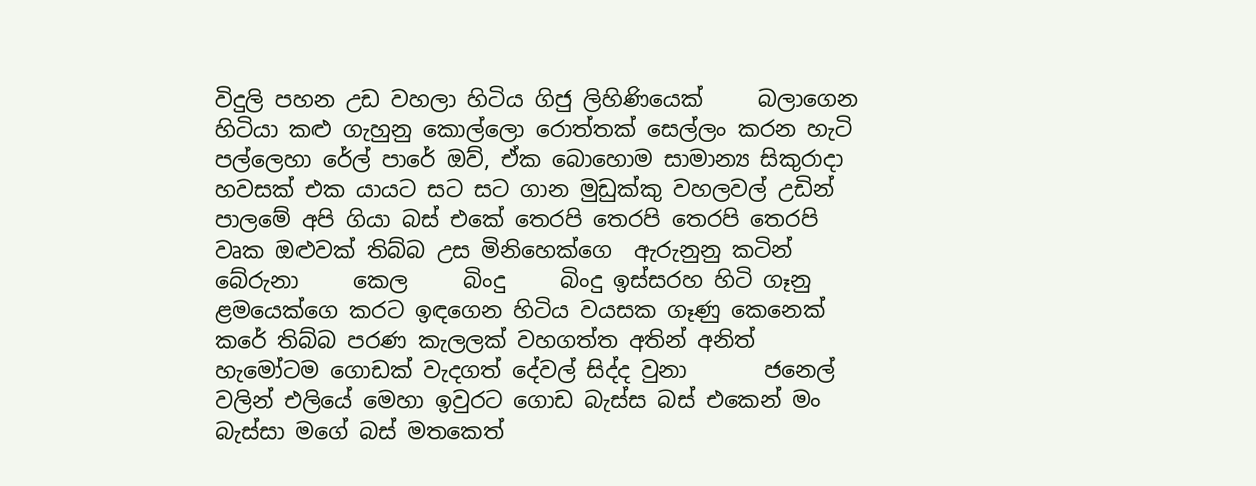විදුලි පහන උඩ වහලා හිටිය ගිජු ලිහිණියෙක්     බලාගෙන හිටියා කළු ගැහුනු කොල්ලො රොත්තක් සෙල්ලං කරන හැටි පල්ලෙහා රේල් පාරේ ඔව්, ඒක බොහොම සාමාන්‍ය සිකුරාදා හවසක් එක යායට සට සට ගාන මුඩුක්කු වහලවල් උඩින් පාලමේ අපි ගියා බස් එකේ තෙරපි තෙරපි තෙරපි තෙරපි වෘක ඔළුවක් තිබ්බ උස මිනිහෙක්ගෙ  ඇරුනුනු කටින්     බේරුනා     කෙල     බිංදු     බිංදු ඉස්සරහ හිටි ගෑනු ළමයෙක්ගෙ කරට ඉඳගෙන හිටිය වයසක ගෑණු කෙනෙක් කරේ තිබ්බ පරණ කැලලක් වහගත්ත අතින් අනිත් හැමෝටම ගොඩක් වැදගත් දේවල් සිද්ද වුනා       ජනෙල් වලින් එලියේ මෙහා ඉවුරට ගොඩ බැස්ස බස් එකෙන් මං බැස්සා මගේ බස් මතකෙත්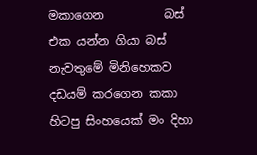මකාගෙන          බස් එක යන්න ගියා බස් නැවතුමේ මිනිහෙකව දඩයම් කරගෙන කකා හිටපු සිංහයෙක් මං දිහා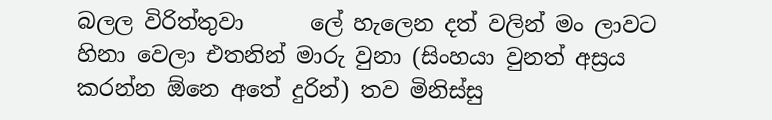බලල විරිත්තුවා      ලේ හැලෙන දත් වලින් මං ලාවට හිනා වෙලා එතනින් මාරු වුනා (සිංහයා වුනත් අස්‍රය කරන්න ඕනෙ අතේ දුරින්) තව මිනිස්සු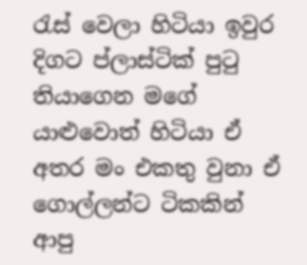රැස් වෙලා හිටියා ඉවුර දිගට ප්ලාස්ටික් පුටු තියාගෙන මගේ යාළුවොත් හිටියා ඒ අතර මං එකතු වුනා ඒ ගොල්ලන්ට ටිකකින් ආපු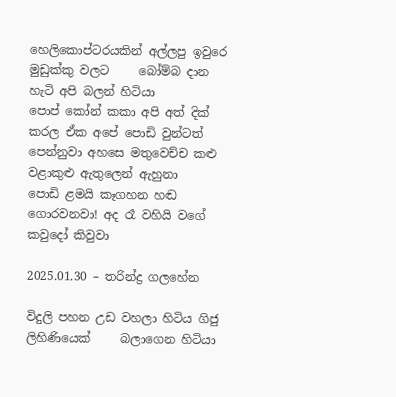හෙලිකොප්ටරයකින් අල්ලපු ඉවුරෙ මුඩුක්කු වලට     බෝම්බ දාන හැටි අපි බලන් හිටියා             පොප් කෝන් කකා අපි අත් දික් කරල ඒක අපේ පොඩි වුන්ටත් පෙන්නුවා අහසෙ මතුවෙච්ච කළු වළාකුළු ඇතුලෙන් ඇහුනා     පොඩි ළමයි කෑගහන හඬ ගොරවනවා! අද රෑ වහියි වගේ කවුදෝ කිවුවා

2025.01.30 – තරින්ද්‍ර ගලහේන

විදුලි පහන උඩ වහලා හිටිය ගිජු ලිහිණියෙක්     බලාගෙන හිටියා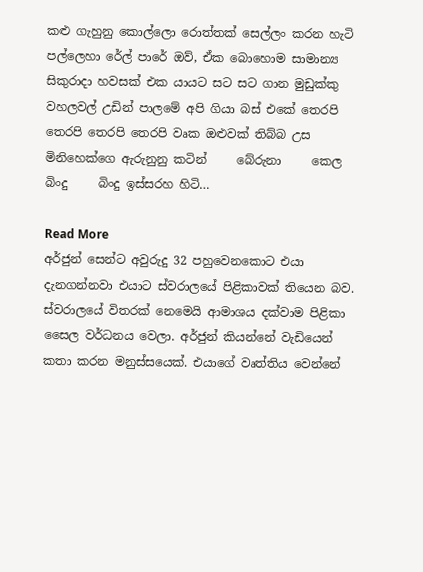කළු ගැහුනු කොල්ලො රොත්තක් සෙල්ලං කරන හැටි පල්ලෙහා රේල් පාරේ ඔව්, ඒක බොහොම සාමාන්‍ය සිකුරාදා හවසක් එක යායට සට සට ගාන මුඩුක්කු වහලවල් උඩින් පාලමේ අපි ගියා බස් එකේ තෙරපි තෙරපි තෙරපි තෙරපි වෘක ඔළුවක් තිබ්බ උස මිනිහෙක්ගෙ ඇරුනුනු කටින්     බේරුනා     කෙල     බිංදු     බිංදු ඉස්සරහ හිටි…

Read More
අර්ජුන් සෙන්ට අවුරුදු 32 පහුවෙනකොට එයා දැනගන්නවා එයාට ස්වරාලයේ පිළිකාවක් තියෙන බව. ස්වරාලයේ විතරක් නෙමෙයි ආමාශය දක්වාම පිළිකා සෛල වර්ධනය වෙලා. අර්ජුන් කියන්නේ වැඩියෙන් කතා කරන මනුස්සයෙක්. එයාගේ වෘත්තිය වෙන්නේ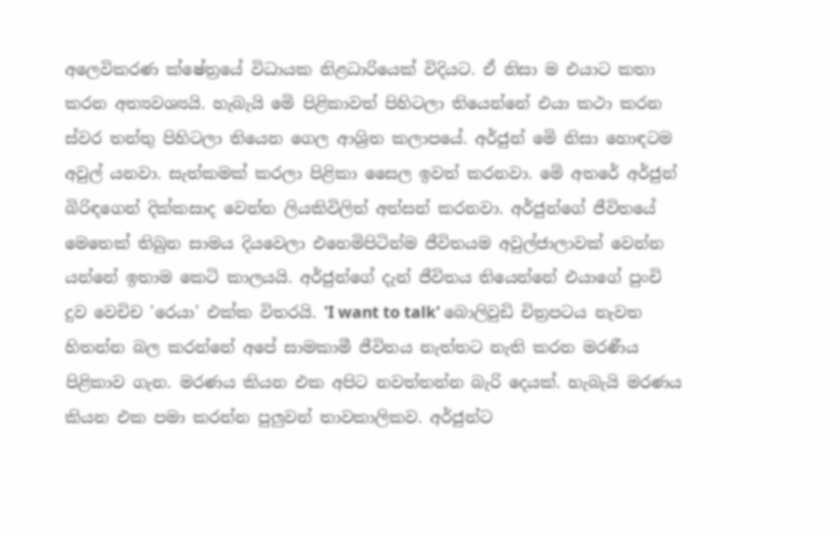අලෙවිකරණ ක්ෂේත්‍රයේ විධායක නිළධාරියෙක් විදියට. ඒ නිසා ම එයාට කතා කරන අත්‍යවශ්‍යයි. හැබැයි මෙි පිළිකාවත් පිහිටලා තියෙන්නේ එයා කථා කරන ස්වර තන්තු පිහිටලා තියෙන ගෙල ආශ්‍රිත කලාපයේ. අර්ජුන් මෙි නිසා හොඳටම අවුල් යනවා. සැත්කමක් කරලා පිළිකා සෛල ඉවත් කරනවා. මෙි අතරේ අර්ජුන් බිරිඳගෙන් දික්කසාද වෙන්න ලියකිවිලිත් අත්සන් කරනවා. අර්ජුන්ගේ ජීවිතයේ මෙතෙක් තිබුන සාමය දියවෙලා එහෙමිපිටින්ම ජීවිතයම අවුල්ජාලාවක් වෙන්න යන්නේ ඉතාම කෙටි කාලයයි. අර්ජුන්ගේ දැන් ජීවිතය තියෙන්නේ එයාගේ පුංචි දුව වෙචිච 'රෙයා' එක්ක විතරයි. 'I want to talk' බොලිවුඩි චිත්‍රපටය නැවත හිතන්න බල කරන්නේ අපේ සාමකාමී ජීවිතය නැත්තට නැති කරන මරණීය පිළිකාව ගැන. මරණය කියන එක අපිට නවත්තන්න බැරි දෙයක්. හැබැයි මරණය කියන එක පමා කරන්න පුලුවන් තාවකාලිකව. අර්ජුන්ට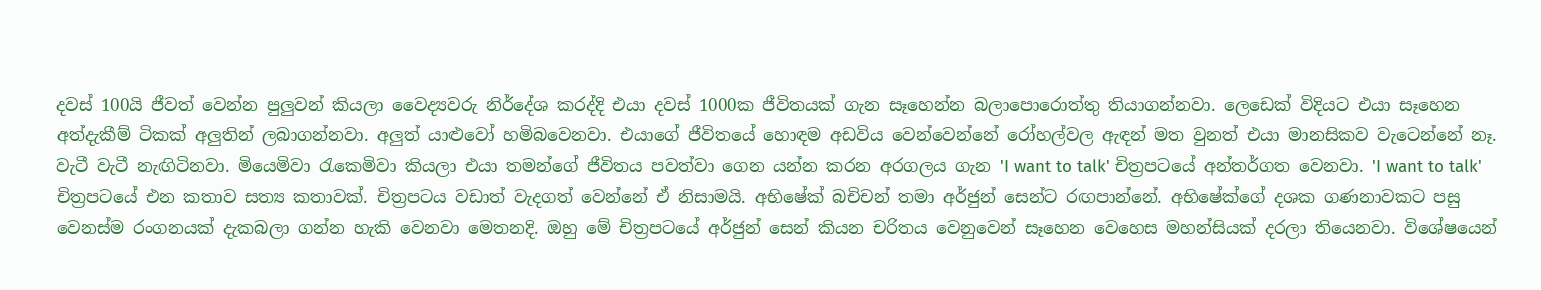දවස් 100යි ජීවත් වෙන්න පුලුවන් කියලා වෛද්‍යවරු නිර්දේශ කරද්දි එයා දවස් 1000ක ජීවිතයක් ගැන සෑහෙන්න බලාපොරොත්තු තියාගන්නවා. ලෙඩෙක් විදියට එයා සෑහෙන අත්දැකීම් ටිකක් අලුතින් ලබාගන්නවා. අලුත් යාළුවෝ හමිබවෙනවා. එයාගේ ජීවිතයේ හොඳම අඩවිය වෙන්වෙන්නේ රෝහල්වල ඇඳන් මත වුනත් එයා මානසිකව වැටෙන්නේ නෑ. වැටී වැටී නැඟිටිනවා. මියෙමිවා රැකෙමිවා කියලා එයා තමන්ගේ ජීවිතය පවත්වා ගෙන යන්න කරන අරගලය ගැන 'I want to talk' චිත්‍රපටයේ අන්තර්ගත වෙනවා. 'I want to talk' චිත්‍රපටයේ එන කතාව සත්‍ය කතාවක්. චිත්‍රපටය වඩාත් වැදගත් වෙන්නේ ඒ නිසාමයි. අභිෂේක් බචිචන් තමා අර්ජුන් සෙන්ට රඟපාන්නේ. අභිෂේක්ගේ දශක ගණනාවකට පසු වෙනස්ම රංගනයක් දැකබලා ගන්න හැකි වෙනවා මෙතනදි. ඔහු මේ චිත්‍රපටයේ අර්ජුන් සෙන් කියන චරිතය වෙනුවෙන් සෑහෙන වෙහෙස මහන්සියක් දරලා තියෙනවා. විශේෂයෙන්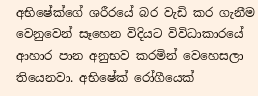අභිෂේක්ගේ ශරීරයේ බර වැඩි කර ගැනීම වෙනුවෙන් සෑහෙන විදියට විවිධාකාරයේ ආහාර පාන අනුභව කරමින් වෙහෙසලා තියෙනවා. අභිෂේක් රෝගීයෙක්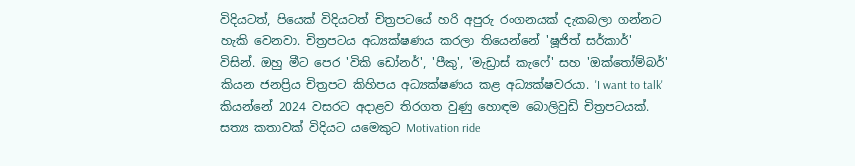විදියටත්, පියෙක් විදියටත් චිත්‍රපටයේ හරි අපුරු රංගනයක් දැකබලා ගන්නට හැකි වෙනවා. චිත්‍රපටය අධ්‍යක්ෂණය කරලා තියෙන්නේ 'ෂූජිත් සර්කාර්' විසින්. ඔහු මීට පෙර 'විකි ඩෝනර්', 'පීකු', 'මැඩ්‍රාස් කැෆේ' සහ 'ඔක්තෝම්බර්' කියන ජනප්‍රිය චිත්‍රපට කිහිපය අධ්‍යක්ෂණය කළ අධ්‍යක්ෂවරයා. 'I want to talk' කියන්නේ 2024 වසරට අදාළව තිරගත වුණු හොඳම බොලිවුඩි චිත්‍රපටයක්. සත්‍ය කතාවක් විදියට යමෙකුට Motivation ride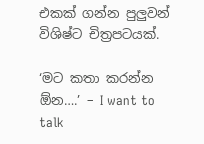එකක් ගන්න පුලුවන් විශිෂ්ට චිත්‍රපටයක්.

‘මට කතා කරන්න ඕන….’ – I want to talk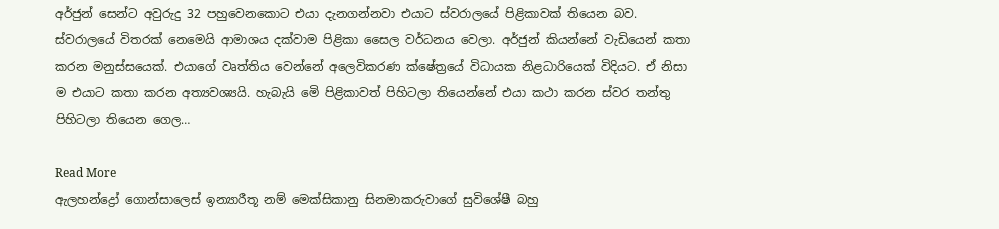අර්ජුන් සෙන්ට අවුරුදු 32 පහුවෙනකොට එයා දැනගන්නවා එයාට ස්වරාලයේ පිළිකාවක් තියෙන බව. ස්වරාලයේ විතරක් නෙමෙයි ආමාශය දක්වාම පිළිකා සෛල වර්ධනය වෙලා. අර්ජුන් කියන්නේ වැඩියෙන් කතා කරන මනුස්සයෙක්. එයාගේ වෘත්තිය වෙන්නේ අලෙවිකරණ ක්ෂේත්‍රයේ විධායක නිළධාරියෙක් විදියට. ඒ නිසා ම එයාට කතා කරන අත්‍යවශ්‍යයි. හැබැයි මෙි පිළිකාවත් පිහිටලා තියෙන්නේ එයා කථා කරන ස්වර තන්තු පිහිටලා තියෙන ගෙල…

Read More
ඇලහන්ද්‍රෝ ගොන්සාලෙස් ඉන්‍යාරීතූ නම් මෙක්සිකානු සිනමාකරුවාගේ සුවිශේෂී බහු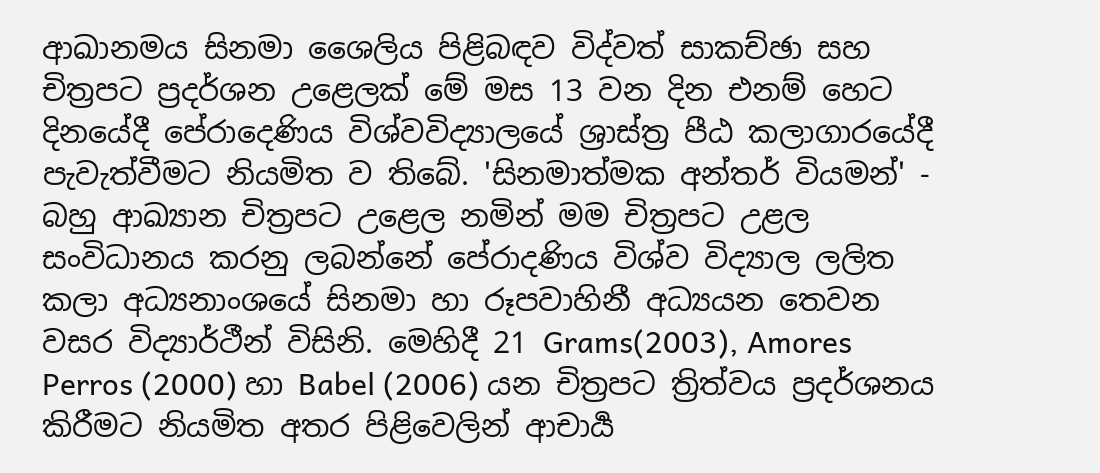ආඛානමය සිනමා ශෛලිය පිළිබඳව විද්වත් සාකච්ඡා සහ චිත්‍රපට ප්‍රදර්ශන උළෙලක් මේ මස 13 වන දින එනම් හෙට දිනයේදී පේරාදෙණිය විශ්වවිද්‍යාලයේ ශ්‍රාස්ත්‍ර පීඨ කලාගාරයේදී පැවැත්වීමට නියමිත ව තිබේ. 'සිනමාත්මක අන්තර් වියමන්' - බහු ආඛ්‍යාන චිත්‍රපට උළෙල නමින් මම චිත්‍රපට උළල සංවිධානය කරනු ලබන්නේ පේරාදණිය විශ්ව විද්‍යාල ලලිත කලා අධ්‍යනාංශයේ සිනමා හා රූපවාහිනී අධ්‍යයන තෙවන වසර විද්‍යාර්ථීන් විසිනි. මෙහිදී 21 Grams(2003), Amores Perros (2000) හා Babel (2006) යන චිත්‍රපට ත්‍රිත්වය ප්‍රදර්ශනය කිරීමට නියමිත අතර පිළිවෙලින් ආචාර්‍ය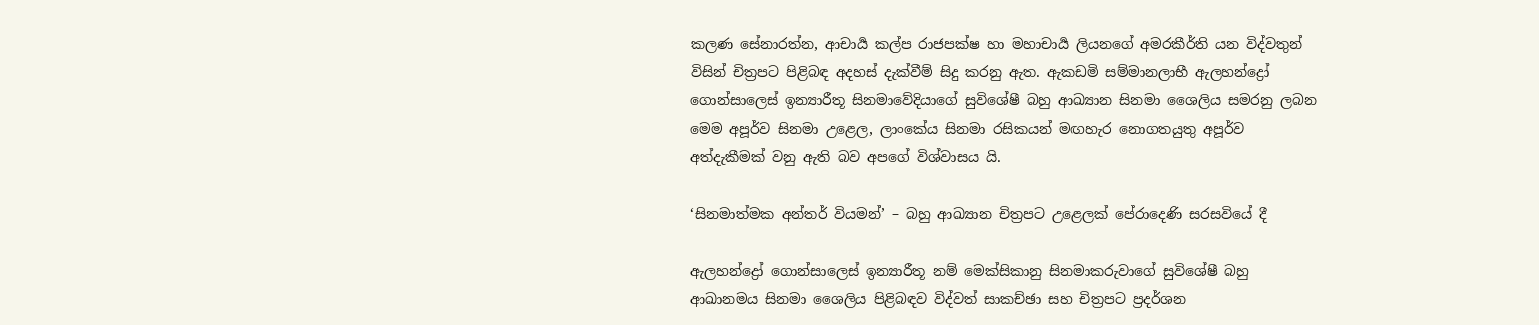කලණ සේනාරත්න, ආචාර්‍ය කල්ප රාජපක්ෂ හා මහාචාර්‍ය ලියනගේ අමරකීර්ති යන විද්වතුන් විසින් චිත්‍රපට පිළිබඳ අදහස් දැක්වීම් සිදු කරනු ඇත. ඇකඩමි සම්මානලාභී ඇලහන්ද්‍රෝ ගොන්සාලෙස් ඉන්‍යාරීතූ සිනමාවේදියාගේ සුවිශේෂී බහු ආඛ්‍යාන සිනමා ශෛලිය සමරනු ලබන මෙම අපූර්ව සිනමා උළෙල, ලාංකේය සිනමා රසිකයන් මඟහැර නොගතයුතු අපූර්ව අත්දැකීමක් වනු ඇති බව අපගේ විශ්වාසය යි.

‘සිනමාත්මක අන්තර් වියමන්’ – බහු ආඛ්‍යාන චිත්‍රපට උළෙලක් පේරාදෙණි සරසවියේ දී

ඇලහන්ද්‍රෝ ගොන්සාලෙස් ඉන්‍යාරීතූ නම් මෙක්සිකානු සිනමාකරුවාගේ සුවිශේෂී බහු ආඛානමය සිනමා ශෛලිය පිළිබඳව විද්වත් සාකච්ඡා සහ චිත්‍රපට ප්‍රදර්ශන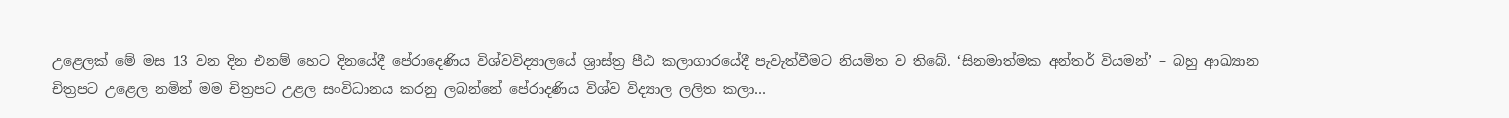උළෙලක් මේ මස 13 වන දින එනම් හෙට දිනයේදී පේරාදෙණිය විශ්වවිද්‍යාලයේ ශ්‍රාස්ත්‍ර පීඨ කලාගාරයේදී පැවැත්වීමට නියමිත ව තිබේ. ‘සිනමාත්මක අන්තර් වියමන්’ – බහු ආඛ්‍යාන චිත්‍රපට උළෙල නමින් මම චිත්‍රපට උළල සංවිධානය කරනු ලබන්නේ පේරාදණිය විශ්ව විද්‍යාල ලලිත කලා…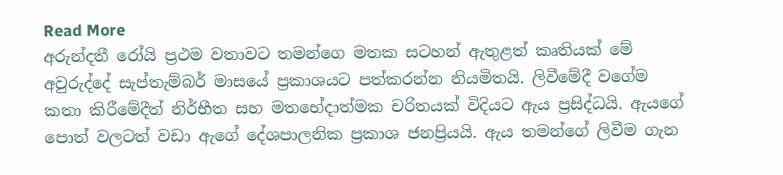Read More
අරුන්දතී රෝයි ප්‍රථම වතාවට තමන්ගෙ මතක සටහන් ඇතුළත් කෘතියක් මේ අවුරුද්දේ සැප්තැම්බර් මාසයේ ප්‍රකාශයට පත්කරන්න නියමිතයි. ලිවීමේදී වගේම කතා කිරීමේදීත් නිර්භීත සහ මතභේදාත්මක චරිතයක් විදියට ඇය ප්‍රසිද්ධයි. ඇයගේ පොත් වලටත් වඩා ඇගේ දේශපාලනික ප්‍රකාශ ජනප්‍රියයි. ඇය තමන්ගේ ලිවීම ගැන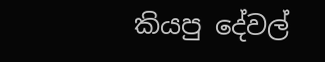කියපු දේවල්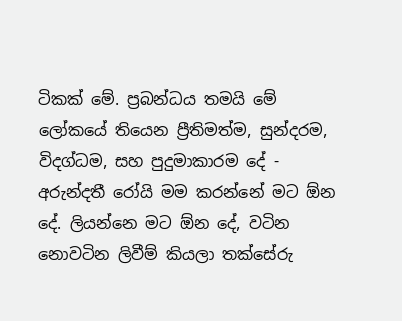ටිකක් මේ. ප්‍රබන්ධය තමයි මේ ලෝකයේ තියෙන ප්‍රීතිමත්ම, සුන්දරම, විදග්ධම, සහ පුදුමාකාරම දේ - අරුන්දතී රෝයි මම කරන්නේ මට ඕන දේ. ලියන්නෙ මට ඕන දේ, වටින නොවටින ලිවීම් කියලා තක්සේරු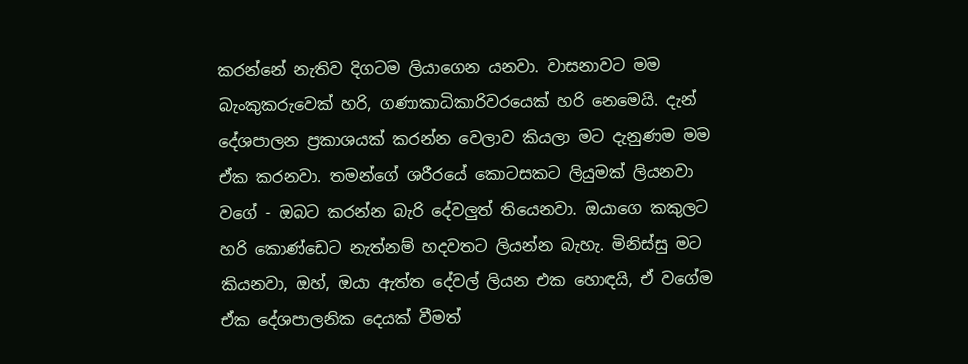කරන්නේ නැතිව දිගටම ලියාගෙන යනවා. වාසනාවට මම බැංකුකරුවෙක් හරි, ගණාකාධිකාරිවරයෙක් හරි නෙමෙයි. දැන් දේශපාලන ප්‍රකාශයක් කරන්න වෙලාව කියලා මට දැනුණම මම ඒක කරනවා. තමන්ගේ ශරීරයේ කොටසකට ලියුමක් ලියනවා වගේ - ඔබට කරන්න බැරි දේවලුත් තියෙනවා. ඔයාගෙ කකුලට හරි කොණ්ඩෙට නැත්නම් හදවතට ලියන්න බැහැ. මිනිස්සු මට කියනවා, ඔහ්, ඔයා ඇත්ත දේවල් ලියන එක හොඳයි, ඒ වගේම ඒක දේශපාලනික දෙයක් වීමත්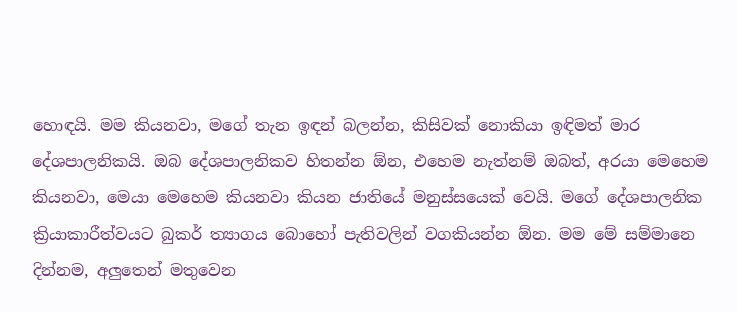හොඳයි. මම කියනවා, මගේ තැන ඉඳන් බලන්න, කිසිවක් නොකියා ඉඳිමත් මාර දේශපාලනිකයි. ඔබ දේශපාලනිකව හිතන්න ඕන, එහෙම නැත්නම් ඔබත්, අරයා මෙහෙම කියනවා, මෙයා මෙහෙම කියනවා කියන ජාතියේ මනුස්සයෙක් වෙයි. මගේ දේශපාලනික ක්‍රියාකාරීත්වයට බුකර් ත්‍යාගය බොහෝ පැතිවලින් වගකියන්න ඕන. මම මේ සම්මානෙ දින්නම, අලුතෙන් මතුවෙන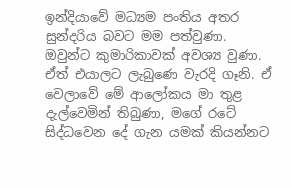ඉන්දියාවේ මධ්‍යම පංතිය අතර සුන්දරිය බවට මම පත්වුණා. ඔවුන්ට කුමාරිකාවක් අවශ්‍ය වුණා. ඒත් එයාලට ලැබුණෙ වැරදි ගෑනි. ඒ වෙලාවේ මේ ආලෝකය මා තුළ දැල්වෙමින් තිබුණා, මගේ රටේ සිද්ධවෙන දේ ගැන යමක් කියන්නට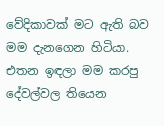වේදිකාවක් මට ඇති බව මම දැනගෙන හිටියා. එතන ඉඳලා මම කරපු දේවල්වල තියෙන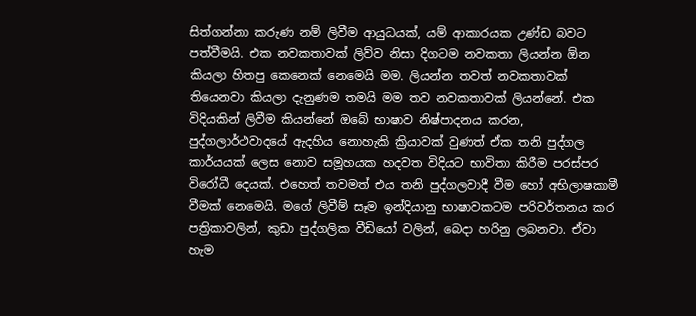සිත්ගන්නා කරුණ නම් ලිවීම ආයුධයක්, යම් ආකාරයක උණ්ඩ බවට පත්වීමයි. එක නවකතාවක් ලිව්ව නිසා දිගටම නවකතා ලියන්න ඕන කියලා හිතපු කෙනෙක් නෙමෙයි මම. ලියන්න තවත් නවකතාවක් තියෙනවා කියලා දැනුණම තමයි මම තව නවකතාවක් ලියන්නේ. එක විදියකින් ලිවීම කියන්නේ ඔබේ භාෂාව නිෂ්පාදනය කරන, පුද්ගලාර්ථවාදයේ ඇදහිය නොහැකි ක්‍රියාවක් වුණත් ඒක තනි පුද්ගල කාර්යයක් ලෙස නොව සමූහයක හදවත විදියට භාවිතා කිරීම පරස්පර විරෝධී දෙයක්. එහෙත් තවමත් එය තනි පුද්ගලවාදී වීම හෝ අභිලාෂකාමී වීමක් නෙමෙයි. මගේ ලිවීම් සෑම ඉන්දියානු භාෂාවකටම පරිවර්තනය කර පත්‍රිකාවලින්, කුඩා පුද්ගලික වීඩියෝ වලින්, බෙදා හරිනු ලබනවා. ඒවා හැම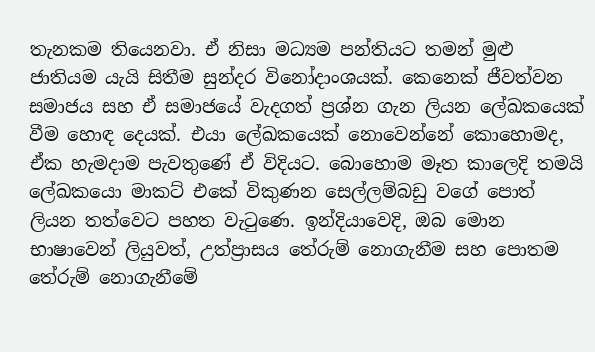තැනකම තියෙනවා. ඒ නිසා මධ්‍යම පන්තියට තමන් මුළු ජාතියම යැයි සිතීම සුන්දර විනෝදාංශයක්. කෙනෙක් ජීවත්වන සමාජය සහ ඒ සමාජයේ වැදගත් ප්‍රශ්න ගැන ලියන ලේඛකයෙක් වීම හොඳ දෙයක්. එයා ලේඛකයෙක් නොවෙන්නේ කොහොමද, ඒක හැමදාම පැවතුණේ ඒ විදියට. බොහොම මෑත කාලෙදි තමයි ලේඛකයො මාකට් එකේ විකුණන සෙල්ලම්බඩු වගේ පොත් ලියන තත්වෙට පහත වැටුණෙ. ඉන්දියාවෙදි, ඔබ මොන භාෂාවෙන් ලියුවත්, උත්ප්‍රාසය තේරුම් නොගැනීම සහ පොතම තේරුම් නොගැනීමේ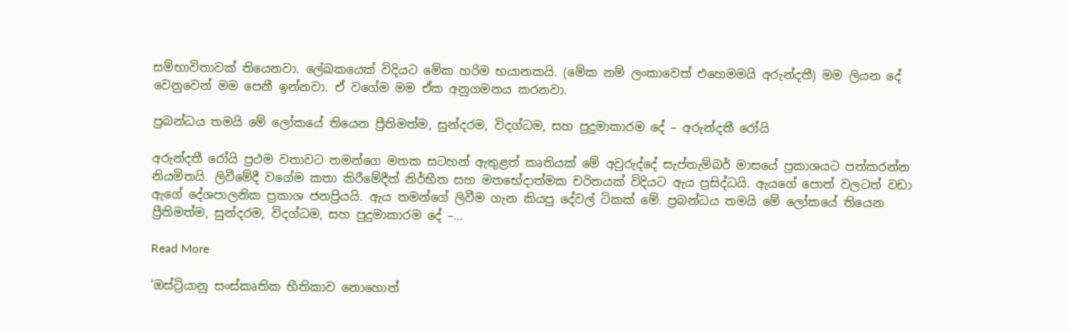සම්භාවිතාවක් තියෙනවා. ලේඛකයෙක් විදියට මේක හරිම භයානකයි. (මේක නම් ලංකාවෙත් එහෙමමයි අරුන්දතී) මම ලියන දේ වෙනුවෙන් මම පෙනී ඉන්නවා. ඒ වගේම මම ඒක අනුගමනය කරනවා.

ප්‍රබන්ධය තමයි මේ ලෝකයේ තියෙන ප්‍රීතිමත්ම, සුන්දරම, විදග්ධම, සහ පුදුමාකාරම දේ – අරුන්දතී රෝයි

අරුන්දතී රෝයි ප්‍රථම වතාවට තමන්ගෙ මතක සටහන් ඇතුළත් කෘතියක් මේ අවුරුද්දේ සැප්තැම්බර් මාසයේ ප්‍රකාශයට පත්කරන්න නියමිතයි. ලිවීමේදී වගේම කතා කිරීමේදීත් නිර්භීත සහ මතභේදාත්මක චරිතයක් විදියට ඇය ප්‍රසිද්ධයි. ඇයගේ පොත් වලටත් වඩා ඇගේ දේශපාලනික ප්‍රකාශ ජනප්‍රියයි. ඇය තමන්ගේ ලිවීම ගැන කියපු දේවල් ටිකක් මේ. ප්‍රබන්ධය තමයි මේ ලෝකයේ තියෙන ප්‍රීතිමත්ම, සුන්දරම, විදග්ධම, සහ පුදුමාකාරම දේ –…

Read More

‘ඔස්ට්‍රියානු සංස්කෘතික භීතිකාව නොහොත්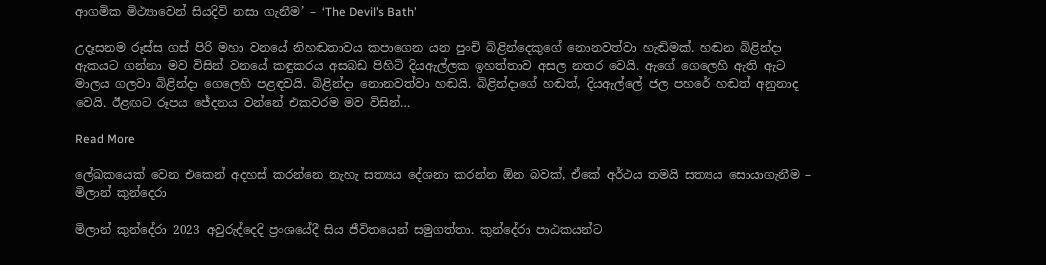ආගමික මිථ්‍යාවෙන් සියදිවි නසා ගැනීම’ – ‘The Devil’s Bath’

උදෑසනම රූස්ස ගස් පිරි මහා වනයේ නිහඬතාවය කපාගෙන යන පුංචි බිළින්දෙකුගේ නොනවත්වා හැඬිමක්. හඬන බිළින්දා ඇකයට ගන්නා මව විසින් වනයේ කඳුකරය අසබඩ පිහිටි දියඇල්ලක ඉහත්තාව අසල නතර වෙයි. ඇගේ ගෙලෙහි ඇති ඇට මාලය ගලවා බිළින්දා ගෙලෙහි පළඳවයි. බිළින්දා නොනවත්වා හඬයි. බිළින්දාගේ හඬත්, දියඇල්ලේ ජල පහරේ හඬත් අනුනාද වෙයි. ඊළඟට රූපය ජේදනය වන්නේ එකවරම මව විසින්…

Read More

ලේඛකයෙක් වෙන එකෙන් අදහස් කරන්නෙ නැහැ සත්‍යය දේශනා කරන්න ඕන බවක්, ඒකේ අර්ථය තමයි සත්‍යය සොයාගැනීම – මිලාන් කුන්දෙරා

මිලාන් කුන්දේරා 2023 අවුරුද්දෙදි ප්‍රංශයේදී සිය ජීවිතයෙන් සමුගත්තා. කුන්දේරා පාඨකයන්ට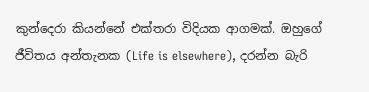කුන්දෙරා කියන්නේ එක්තරා විදියක ආගමක්. ඔහුගේ ජීවිතය අන්තැනක (Life is elsewhere), දරන්න බැරි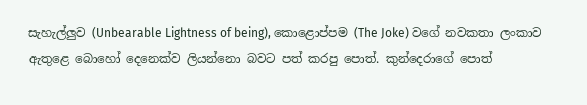සැහැල්ලුව (Unbearable Lightness of being), කොළොප්පම (The Joke) වගේ නවකතා ලංකාව ඇතුළෙ බොහෝ දෙනෙක්ව ලියන්නො බවට පත් කරපු පොත්. කුන්දෙරාගේ පොත්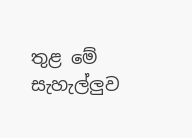තුළ මේ සැහැල්ලුව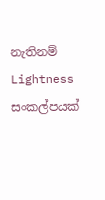නැතිනම් Lightness සංකල්පයක්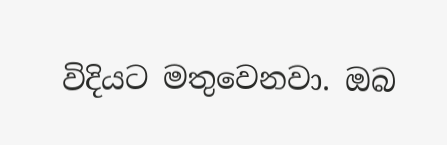විදියට මතුවෙනවා. ඔබ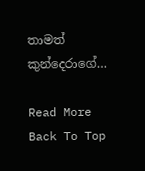තාමත් කුන්දෙරාගේ…

Read More
Back To Top